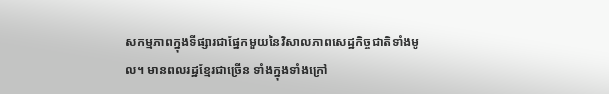សកម្មភាពក្នុងទីផ្សារជាផ្នែកមួយនៃវិសាលភាពសេដ្ឋកិច្ចជាតិទាំងមូល។ មានពលរដ្ឋខ្មែរជាច្រើន ទាំងក្នុងទាំងក្រៅ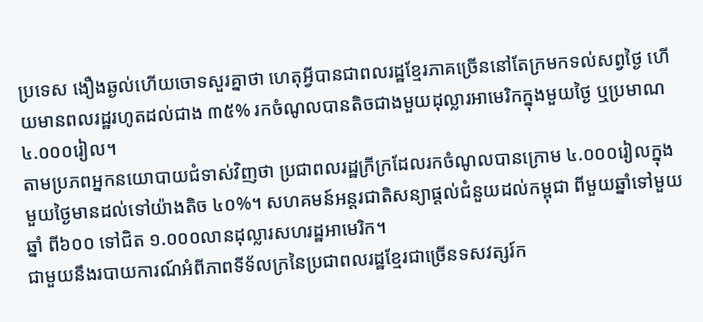ប្រទេស ងឿងឆ្ងល់ហើយចោទសួរគ្នាថា ហេតុអ្វីបានជាពលរដ្ឋខ្មែរភាគច្រើននៅតែក្រមកទល់សព្វថ្ងៃ ហើយមានពលរដ្ឋរហូតដល់ជាង ៣៥% រកចំណូលបានតិចជាងមួយដុល្លារអាមេរិកក្នុងមួយថ្ងៃ ឬប្រមាណ ៤.០០០រៀល។
តាមប្រភពអ្នកនយោបាយជំទាស់វិញថា ប្រជាពលរដ្ឋក្រីក្រដែលរកចំណូលបានក្រោម ៤.០០០រៀលក្នុងមួយថ្ងៃមានដល់ទៅយ៉ាងតិច ៤០%។ សហគមន៍អន្តរជាតិសន្យាផ្តល់ជំនួយដល់កម្ពុជា ពីមួយឆ្នាំទៅមួយឆ្នាំ ពី៦០០ ទៅជិត ១.០០០លានដុល្លារសហរដ្ឋអាមេរិក។
ជាមួយនឹងរបាយការណ៍អំពីភាពទីទ័លក្រនៃប្រជាពលរដ្ឋខ្មែរជាច្រើនទសវត្សរ៍ក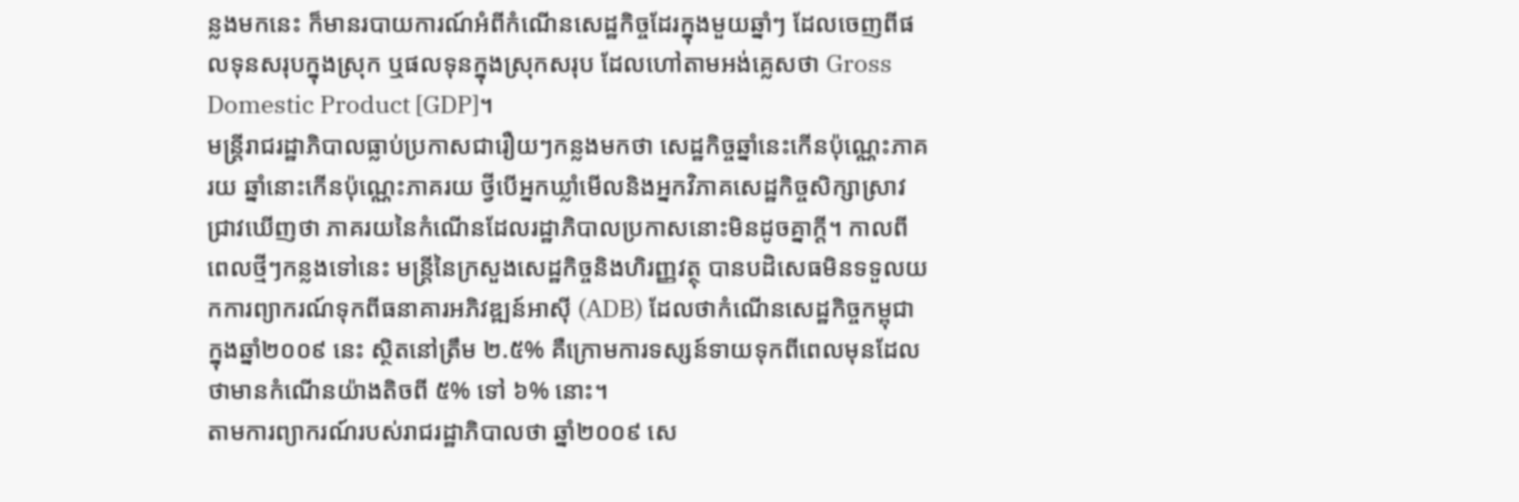ន្លងមកនេះ ក៏មានរបាយការណ៍អំពីកំណើនសេដ្ឋកិច្ចដែរក្នុងមួយឆ្នាំៗ ដែលចេញពីផលទុនសរុបក្នុងស្រុក ឬផលទុនក្នុងស្រុកសរុប ដែលហៅតាមអង់គ្លេសថា Gross Domestic Product [GDP]។
មន្រ្តីរាជរដ្ឋាភិបាលធ្លាប់ប្រកាសជារឿយៗកន្លងមកថា សេដ្ឋកិច្ចឆ្នាំនេះកើនប៉ុណ្ណេះភាគរយ ឆ្នាំនោះកើនប៉ុណ្ណេះភាគរយ ថ្វីបើអ្នកឃ្លាំមើលនិងអ្នកវិភាគសេដ្ឋកិច្ចសិក្សាស្រាវជា្រវឃើញថា ភាគរយនៃកំណើនដែលរដ្ឋាភិបាលប្រកាសនោះមិនដូចគ្នាក្តី។ កាលពីពេលថ្មីៗកន្លងទៅនេះ មន្រ្តីនៃក្រសួងសេដ្ឋកិច្ចនិងហិរញ្ញវត្ថុ បានបដិសេធមិនទទួលយកការព្យាករណ៍ទុកពីធនាគារអភិវឌ្ឍន៍អាស៊ី (ADB) ដែលថាកំណើនសេដ្ឋកិច្ចកម្ពុជាក្នុងឆ្នាំ២០០៩ នេះ ស្ថិតនៅត្រឹម ២.៥% គឺក្រោមការទស្សន៍ទាយទុកពីពេលមុនដែលថាមានកំណើនយ៉ាងតិចពី ៥% ទៅ ៦% នោះ។
តាមការព្យាករណ៍របស់រាជរដ្ឋាភិបាលថា ឆ្នាំ២០០៩ សេ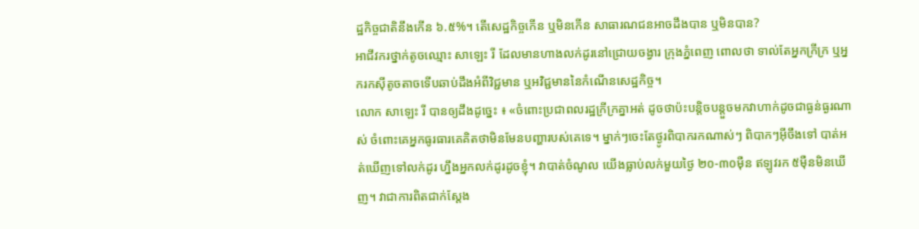ដ្ឋកិច្ចជាតិនឹងកើន ៦.៥%។ តើសេដ្ឋកិច្ចកើន ឬមិនកើន សាធារណជនអាចដឹងបាន ឬមិនបាន?
អាជីវករថ្នាក់តូចឈ្មោះ សាឡេះ រី ដែលមានហាងលក់ដូរនៅជ្រោយចង្វារ ក្រុងភ្នំពេញ ពោលថា ទាល់តែអ្នកក្រីក្រ ឬអ្នករកស៊ីតូចតាចទើបឆាប់ដឹងអំពីវិជ្ជមាន ឬអវិជ្ជមាននៃកំណើនសេដ្ឋកិច្ច។
លោក សាឡេះ រី បានឲ្យដឹងដូច្នេះ ៖ «ចំពោះប្រជាពលរដ្ឋក្រីក្រគ្នាអត់ ដូចថាប៉ះបន្តិចបន្តួចមកវាហាក់ដូចជាធ្ងន់ធ្ងរណាស់ ចំពោះគេអ្នកធូរធារគេគិតថាមិនមែនបញ្ហារបស់គេទេ។ ម្នាក់ៗចេះតែថ្ងូរពិបាករកណាស់ៗ ពិបាកៗអ៊ីចឹងទៅ បាត់អត់ឃើញទៅលក់ដូរ ហ្នឹងអ្នកលក់ដូរដូចខ្ញុំ។ វាបាត់ចំណូល យើងធ្លាប់លក់មួយថ្ងៃ ២០-៣០ម៉ឺន ឥឡូវរក ៥ម៉ឺនមិនឃើញ។ វាជាការពិតជាក់ស្ដែង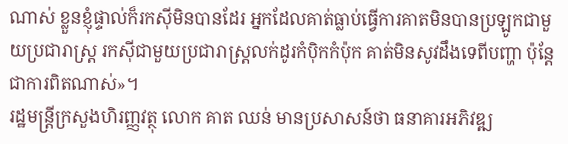ណាស់ ខ្លួនខ្ញុំផ្ទាល់ក៏រកស៊ីមិនបានដែរ អ្នកដែលគាត់ធ្លាប់ធ្វើការគាតមិនបានប្រឡូកជាមួយប្រជារាស្រ្ដ រកស៊ីជាមួយប្រជារាស្រ្ដលក់ដូរកំប៉ិកកំប៉ុក គាត់មិនសូវដឹងទេពីបញ្ហា ប៉ុន្តែជាការពិតណាស់»។
រដ្ឋមន្រ្តីក្រសួងហិរញ្ញវត្ថុ លោក គាត ឈន់ មានប្រសាសន៍ថា ធនាគារអភិវឌ្ឍ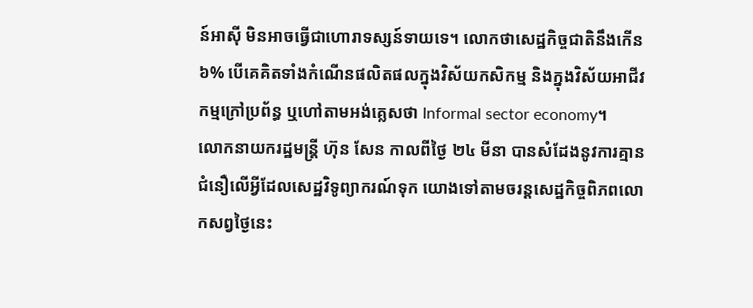ន៍អាស៊ី មិនអាចធ្វើជាហោរាទស្សន៍ទាយទេ។ លោកថាសេដ្ឋកិច្ចជាតិនឹងកើន ៦% បើគេគិតទាំងកំណើនផលិតផលក្នុងវិស័យកសិកម្ម និងក្នុងវិស័យអាជីវកម្មក្រៅប្រព័ន្ធ ឬហៅតាមអង់គ្លេសថា Informal sector economy។
លោកនាយករដ្ឋមន្រ្តី ហ៊ុន សែន កាលពីថ្ងៃ ២៤ មីនា បានសំដែងនូវការគ្មានជំនឿលើអ្វីដែលសេដ្ឋវិទូព្យាករណ៍ទុក យោងទៅតាមចរន្តសេដ្ឋកិច្ចពិភពលោកសព្វថ្ងៃនេះ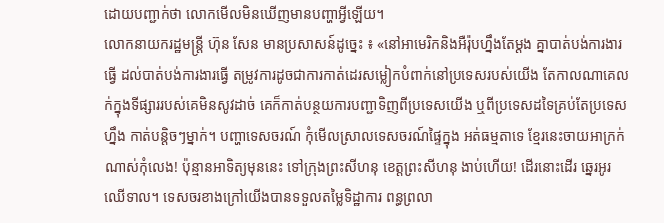ដោយបញ្ជាក់ថា លោកមើលមិនឃើញមានបញ្ហាអ្វីឡើយ។
លោកនាយករដ្ឋមន្រ្តី ហ៊ុន សែន មានប្រសាសន៍ដូច្នេះ ៖ «នៅអាមេរិកនិងអឺរ៉ុបហ្នឹងតែម្ដង គ្នាបាត់បង់ការងារធ្វើ ដល់បាត់បង់ការងារធ្វើ តម្រូវការដូចជាការកាត់ដេរសម្លៀកបំពាក់នៅប្រទេសរបស់យើង តែកាលណាគេលក់ក្នុងទីផ្សាររបស់គេមិនសូវដាច់ គេក៏កាត់បន្ថយការបញ្ជាទិញពីប្រទេសយើង ឬពីប្រទេសដទៃគ្រប់តែប្រទេសហ្នឹង កាត់បន្តិចៗម្នាក់។ បញ្ហាទេសចរណ៍ កុំមើលស្រាលទេសចរណ៍ផ្ទៃក្នុង អត់ធម្មតាទេ ខ្មែរនេះចាយអាក្រក់ណាស់កុំលេង! ប៉ុន្មានអាទិត្យមុននេះ ទៅក្រុងព្រះសីហនុ ខេត្តព្រះសីហនុ ងាប់ហើយ! ដើរនោះដើរ ឆ្នេរអូរឈើទាល។ ទេសចរខាងក្រៅយើងបានទទួលតម្លៃទិដ្ឋាការ ពន្ធព្រលា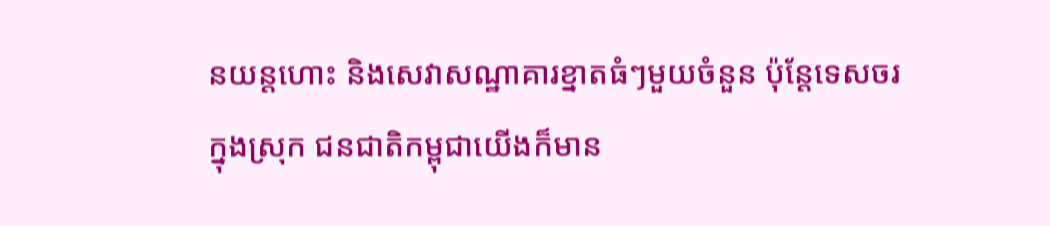នយន្តហោះ និងសេវាសណ្ឋាគារខ្នាតធំៗមួយចំនួន ប៉ុន្តែទេសចរក្នុងស្រុក ជនជាតិកម្ពុជាយើងក៏មាន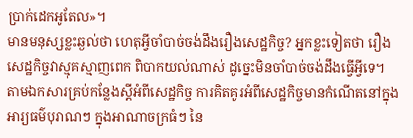ប្រាក់ដេកអូតែល»។
មានមនុស្សខ្លះឆ្ងល់ថា ហេតុអ្វីចាំបាច់ចង់ដឹងរឿងសេដ្ឋកិច្ច? អ្នកខ្លះទៀតថា រឿងសេដ្ឋកិច្ចវាស្មុគស្មាញពេក ពិបាកយល់ណាស់ ដូច្នេះមិនចាំបាច់ចង់ដឹងធ្វើអ្វីទេ។
តាមឯកសារគ្រប់កន្លែងស្តីអំពីសេដ្ឋកិច្ច ការគិតគូរអំពីសេដ្ឋកិច្ចមានកំណើតនៅក្នុងអារ្យធម៌បុរាណៗ ក្នុងអាណាចក្រធំៗ នៃ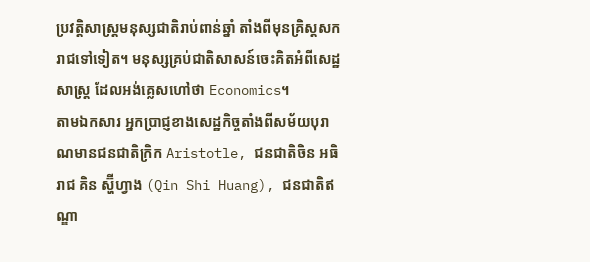ប្រវត្តិសាស្រ្តមនុស្សជាតិរាប់ពាន់ឆ្នាំ តាំងពីមុនគ្រិស្តសករាជទៅទៀត។ មនុស្សគ្រប់ជាតិសាសន៍ចេះគិតអំពីសេដ្ឋសាស្រ្ត ដែលអង់គ្លេសហៅថា Economics។
តាមឯកសារ អ្នកប្រាជ្ញខាងសេដ្ឋកិច្ចតាំងពីសម័យបុរាណមានជនជាតិក្រិក Aristotle, ជនជាតិចិន អធិរាជ គិន ស្ហ៊ីហ្វាង (Qin Shi Huang), ជនជាតិឥណ្ឌា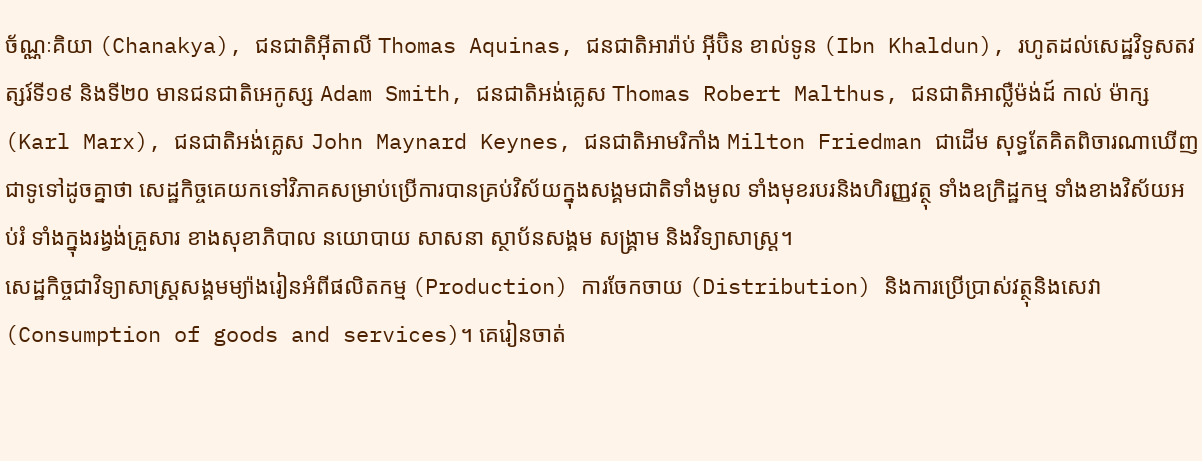ច័ណ្ណៈគិយា (Chanakya), ជនជាតិអ៊ីតាលី Thomas Aquinas, ជនជាតិអារ៉ាប់ អ៊ីប៊ិន ខាល់ទូន (Ibn Khaldun), រហូតដល់សេដ្ឋវិទូសតវត្សរ៍ទី១៩ និងទី២០ មានជនជាតិអេកូស្ស Adam Smith, ជនជាតិអង់គ្លេស Thomas Robert Malthus, ជនជាតិអាល្លឺម៉ង់ដ៍ កាល់ ម៉ាក្ស (Karl Marx), ជនជាតិអង់គ្លេស John Maynard Keynes, ជនជាតិអាមរិកាំង Milton Friedman ជាដើម សុទ្ធតែគិតពិចារណាឃើញជាទូទៅដូចគ្នាថា សេដ្ឋកិច្ចគេយកទៅវិភាគសម្រាប់ប្រើការបានគ្រប់វិស័យក្នុងសង្គមជាតិទាំងមូល ទាំងមុខរបរនិងហិរញ្ញវត្ថុ ទាំងឧក្រិដ្ឋកម្ម ទាំងខាងវិស័យអប់រំ ទាំងក្នុងរង្វង់គ្រួសារ ខាងសុខាភិបាល នយោបាយ សាសនា ស្ថាប័នសង្គម សង្រ្គាម និងវិទ្យាសាស្រ្ត។
សេដ្ឋកិច្ចជាវិទ្យាសាស្រ្តសង្គមម្យ៉ាងរៀនអំពីផលិតកម្ម (Production) ការចែកចាយ (Distribution) និងការប្រើប្រាស់វត្ថុនិងសេវា (Consumption of goods and services)។ គេរៀនចាត់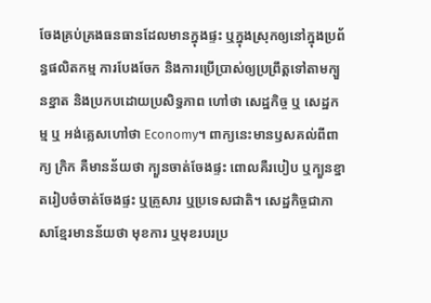ចែងគ្រប់គ្រងធនធានដែលមានក្នុងផ្ទះ ឬក្នុងស្រុកឲ្យនៅក្នុងប្រព័ន្ធផលិតកម្ម ការបែងចែក និងការប្រើប្រាស់ឲ្យប្រព្រឹត្តទៅតាមក្បួនខ្នាត និងប្រកបដោយប្រសិទ្ធភាព ហៅថា សេដ្ឋកិច្ច ឬ សេដ្ឋកម្ម ឬ អង់គ្លេសហៅថា Economy។ ពាក្យនេះមានឫសគល់ពីពាក្យ ក្រិក គឺមានន័យថា ក្បួនចាត់ចែងផ្ទះ ពោលគឺរបៀប ឬក្បួនខ្នាតរៀបចំចាត់ចែងផ្ទះ ឬគ្រួសារ ឬប្រទេសជាតិ។ សេដ្ឋកិច្ចជាភាសាខ្មែរមានន័យថា មុខការ ឬមុខរបរប្រ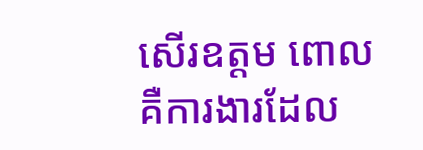សើរឧត្តម ពោលគឺការងារដែល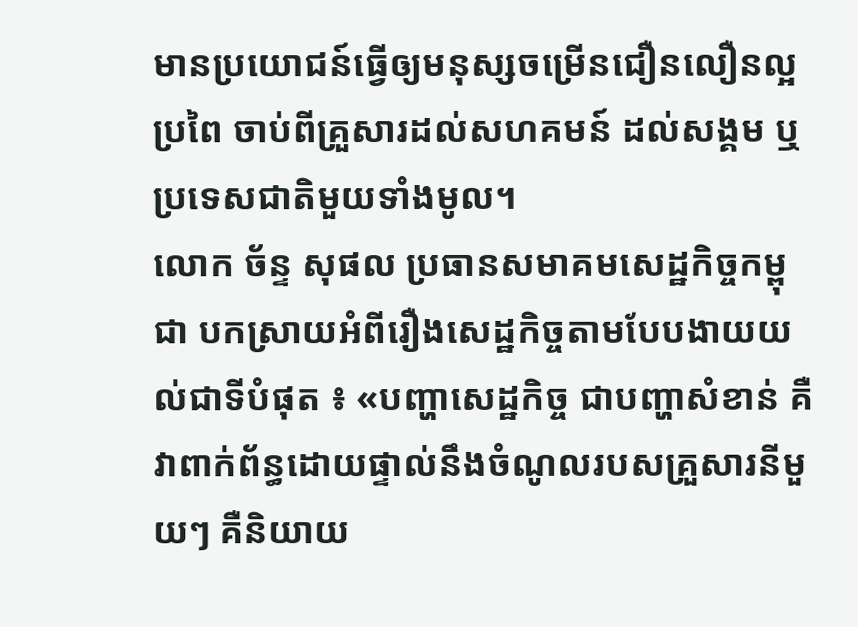មានប្រយោជន៍ធ្វើឲ្យមនុស្សចម្រើនជឿនលឿនល្អប្រពៃ ចាប់ពីគ្រួសារដល់សហគមន៍ ដល់សង្គម ឬប្រទេសជាតិមួយទាំងមូល។
លោក ច័ន្ទ សុផល ប្រធានសមាគមសេដ្ឋកិច្ចកម្ពុជា បកស្រាយអំពីរឿងសេដ្ឋកិច្ចតាមបែបងាយយល់ជាទីបំផុត ៖ «បញ្ហាសេដ្ឋកិច្ច ជាបញ្ហាសំខាន់ គឺវាពាក់ព័ន្ធដោយផ្ទាល់នឹងចំណូលរបសគ្រួសារនីមួយៗ គឺនិយាយ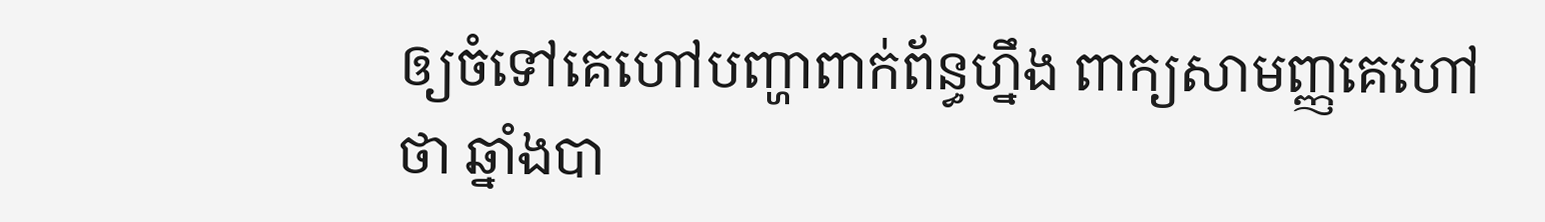ឲ្យចំទៅគេហៅបញ្ហាពាក់ព័ន្ធហ្នឹង ពាក្យសាមញ្ញគេហៅថា ឆ្នាំងបា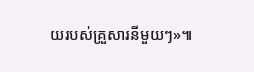យរបស់គ្រួសារនីមួយៗ»៕